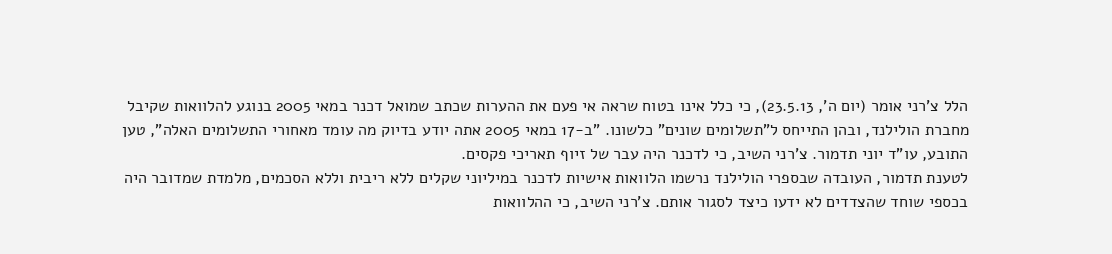הלל צ'רני אומר (יום ה', 23.5.13), כי כלל אינו בטוח שראה אי פעם את ההערות שכתב שמואל דכנר במאי 2005 בנוגע להלוואות שקיבל מחברת הולילנד, ובהן התייחס ל"תשלומים שונים" כלשונו. "ב-17 במאי 2005 אתה יודע בדיוק מה עומד מאחורי התשלומים האלה", טען התובע, עו"ד יוני תדמור. צ'רני השיב, כי לדכנר היה עבר של זיוף תאריכי פקסים.
לטענת תדמור, העובדה שבספרי הולילנד נרשמו הלוואות אישיות לדכנר במיליוני שקלים ללא ריבית וללא הסכמים, מלמדת שמדובר היה בכספי שוחד שהצדדים לא ידעו כיצד לסגור אותם. צ'רני השיב, כי ההלוואות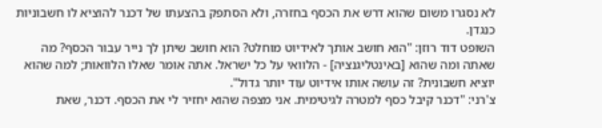לא נסגרו משום שהוא דרש את הכסף בחזרה, ולא הסתפק בהצעתו של דכנר להוציא לו חשבוניות כנגדן.
השופט דוד רוזן: "הוא חושב אותך לאידיוט מוחלט? הוא חושב שיתן לך נייר עבור הכסף? מה שאתה ומה שהוא [באינטליגנציה] - הלוואי על כל ישראל. אתה אומר שאלו הלוואות; למה שהוא יוציא חשבונית? זה עושה אותו אידיוט עוד יותר גדול".
צ'רני: "דכנר קיבל כסף למטרה לגיטימית. אני מצפה שהוא יחזיר לי את הכסף. דכנר, שאת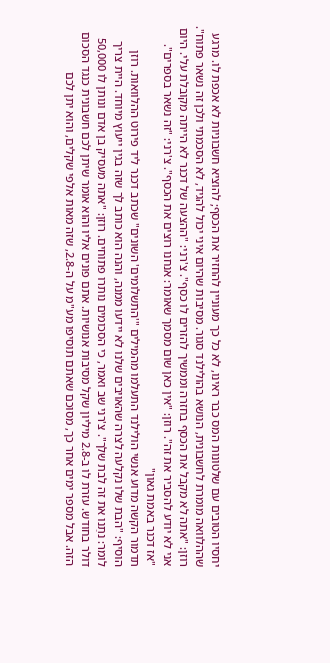יחסיו הטובים עם שלטונות המס כבר ראינו, לא כל כך מעוניין להחזיר את הכסף; להוציא חשבוניות לא אכפת לו. מרגע שההלוואה מומרת לחשבונית, הנושא בהולילנד סגור. מסיבות שהיום איני יכול להגיד, לא הסכמתי ולכן זה נשאר פתוח". רוזן: "אתה לא מקבל את הכסף בחזרה וממשיך להזרים לו כסף". צ'רני: "ההצעה של דכנר לא הייתה מקובלת עלי. היום אני לא יודע להסביר את זה". רוזן: "אין כאן שום מסמך שאומר: אנחנו רוצים את הכסף". צ'רני: "זה נשאר בספרים".
"אז דכנר באמת גאון"
תדמור הקשה מדוע אנשי הולילנד התעלמו מהמילים "'התשלומים' השונים" שכתב דכנר ליד פירוט ההלוואות. רוזן הוסיף: "הבת שלו נקלעה לצרה שהאויבים שלנו לא יידעו ממנה, והנה הוא כותב לך שזה בגין ייעוץ מיוחד. היית צריך לומר: נתַנו את זה לבת שלך". צ'רני שב ואמר, כי הסכומים נותרו פתוחים. רוזן: "אתה מעסיק בן אדם ונותן לו 50,000 דולר בחודש. עזרת לו ב-2.8 מיליון שקל מסיבות אנושיות. אתם פונים אליו והוא אומר שיתן לכם חשבונית כנגד הסכום הזה. אבל מספר ימים אחר כך, מסוכם שאתם תוסיפו מע"מ על ה-2.8, שזה מאות אלפי שקלים, והוא יתן לכם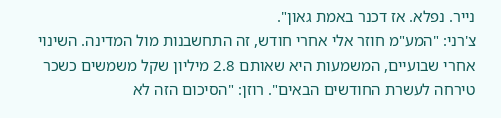נייר. נפלא. אז דכנר באמת גאון".
צ'רני: "המע"מ חוזר אלי אחרי חודש, זה התחשבנות מול המדינה. השינוי אחרי שבועיים, המשמעות היא שאותם 2.8 מיליון שקל משמשים כשכר טירחה לעשרת החודשים הבאים". רוזן: "הסיכום הזה לא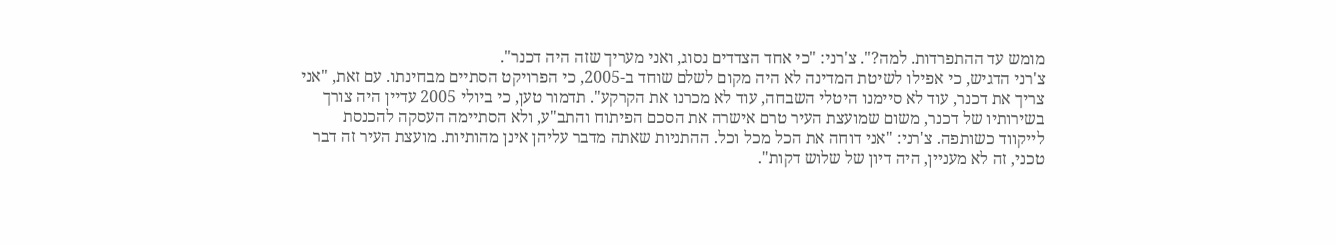מומש עד ההתפרדות. למה?". צ'רני: "כי אחד הצדדים נסוג, ואני מעריך שזה היה דכנר".
צ'רני הדגיש, כי אפילו לשיטת המדינה לא היה מקום לשלם שוחד ב-2005, כי הפרויקט הסתיים מבחינתו. עם זאת, "אני צריך את דכנר, עוד לא סיימנו היטלי השבחה, עוד לא מכרנו את הקרקע". תדמור טען, כי ביולי 2005 עדיין היה צורך בשירותיו של דכנר, משום שמועצת העיר טרם אישרה את הסכם הפיתוח והתב"ע, ולא הסתיימה העסקה להכנסת לייקווד כשותפה. צ'רני: "אני דוחה את הכל מכל וכל. ההתניות שאתה מדבר עליהן אינן מהותיות. מועצת העיר זה דבר טכני, זה לא מעניין, היה דיון של שלוש דקות".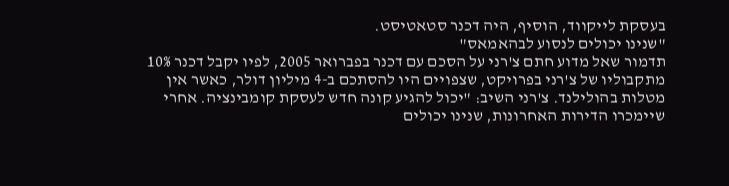בעסקת לייקווד, הוסיף, היה דכנר סטאטיסט.
"שנינו יכולים לנסוע לבהאמאס"
תדמור שאל מדוע חתם צ'רני על הסכם עם דכנר בפברואר 2005, לפיו יקבל דכנר 10% מתקבוליו של צ'רני בפרויקט, שצפויים היו להסתכם ב-4 מיליון דולר, כאשר אין מטלות בהולילנד. צ'רני השיב: "יכול להגיע קונה חדש לעסקת קומבינציה. אחרי שיימכרו הדירות האחרונות, שנינו יכולים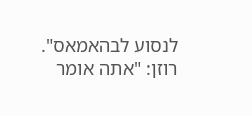לנסוע לבהאמאס".
רוזן: "אתה אומר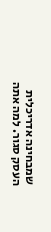שמבחינה אדריכלית העסק סגור. למה אתה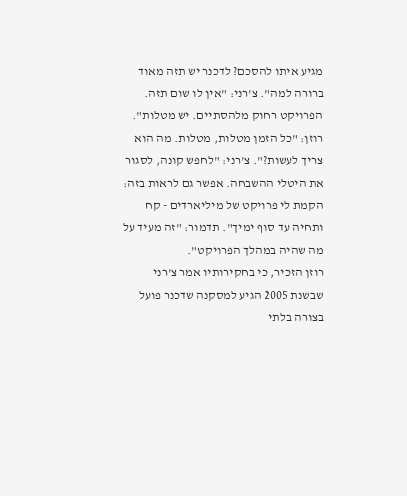מגיע איתו להסכם? לדכנר יש תזה מאוד ברורה למה". צ'רני: "אין לו שום תזה. הפרויקט רחוק מלהסתיים. יש מטלות". רוזן: "כל הזמן מטלות, מטלות. מה הוא צריך לעשות?". צ'רני: "לחפש קונה, לסגור את היטלי ההשבחה. אפשר גם לראות בזה: הקמת לי פרויקט של מיליארדים - קח ותחיה עד סוף ימיך". תדמור: "זה מעיד על מה שהיה במהלך הפרויקט".
רוזן הזכיר, כי בחקירותיו אמר צ'רני שבשנת 2005 הגיע למסקנה שדכנר פועל בצורה בלתי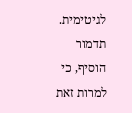לגיטימית. תדמור הוסיף, כי למרות זאת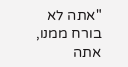"אתה לא בורח ממנו, אתה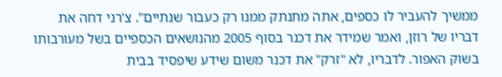ממשיך להעביר לו כספים, אתה מתנתק ממנו רק כעבור שנתיים". צ'רני דחה את דבריו של רוזן, ואמר שמידר את דכנר בסוף 2005 מהנושאים הכספיים בשל מעורבותו בשוק האפור. לדבריו, לא "זרק" את דכנר משום שידע שיפסיד בבית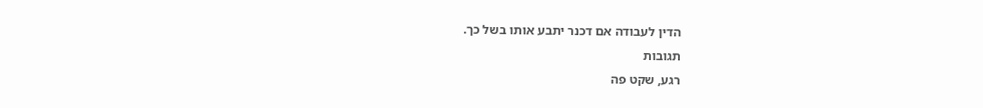הדין לעבודה אם דכנר יתבע אותו בשל כך.
תגובות
רגע, שקט פה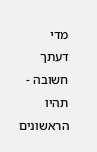מדי
דעתך חשובה - תהיו הראשונים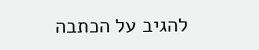להגיב על הכתבה